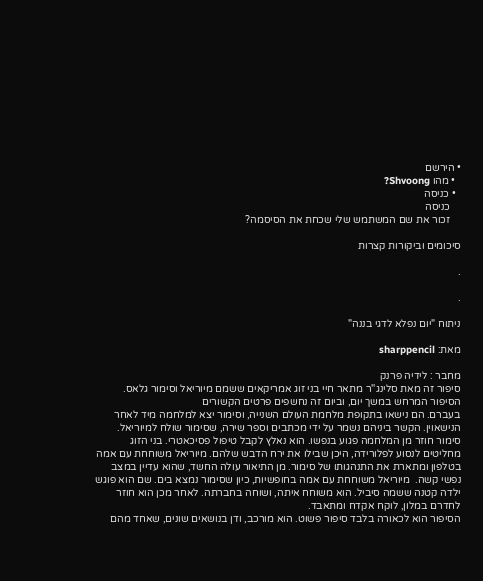• הירשם
  • מהו Shvoong?
  • כניסה
    כניסה
    זכור את שם המשתמש שלי שכחת את הסיסמה?

סיכומים וביקורות קצרות

.

.

ניתוח "יום נפלא לדגי בננה"

מאת: sharppencil

מחבר : לידיה פרנק
סיפור זה מאת סלינג''ר מתאר חיי בני זוג אמריקאים ששמם מיוריאל וסימור גלאס. הסיפור המרחש במשך יום, וביום זה נחשפים פרטים הקשורים
בעברם. הם נישאו בתקופת מלחמת העולם השנייה, וסימור יצא למלחמה מיד לאחר הנישאוין. הקשר ביניהם נשמר על ידי מכתבים וספר שירה, שסימור שולח למיוריאל. סימור חוזר מן המלחמה פגוע בנפשו. הוא נאלץ לקבל טיפול פסיכאטרי. בני הזוג מחליטים לנסוע לפלורידה, היכן שבילו את ירח הדבש שלהם. מיוריאל משוחחת עם אמה בטלפון ומתארת את התנהגותו של סימור. מן התיאור עולה החשד, שהוא עדיין במצב נפשי קשה.  מיוריאל משוחחת עם אמה בחופשיות, כיון שסימור נמצא בים. שם הוא פוגש ילדה קטנה ששמה סיביל. הוא משוחח איתה, ושוחה בחברתה. לאחר מכן הוא חוזר לחדרם במלון, לוקח אקדח ומתאבד.
הסיפור הוא לכאורה בלבד סיפור פשוט. הוא מורכב, ודן בנושאים שונים, שאחד מהם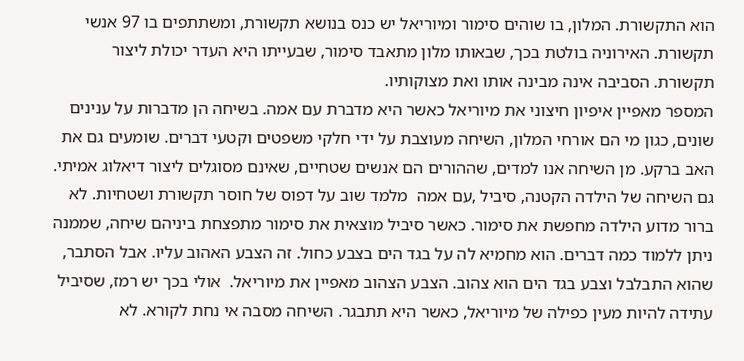הוא התקשורת. המלון, בו שוהים סימור ומיוריאל יש כנס בנושא תקשורת, ומשתתפים בו 97 אנשי תקשורת. האירוניה בולטת בכך, שבאותו מלון מתאבד סימור, שבעייתו היא העדר יכולת ליצור תקשורת. הסביבה אינה מבינה אותו ואת מצוקותיו.
המספר מאפיין איפיון חיצוני את מיוריאל כאשר היא מדברת עם אמה. בשיחה הן מדברות על ענינים שונים, כגון מי הם אורחי המלון, השיחה מעוצבת על ידי חלקי משפטים וקטעי דברים. שומעים גם את האב ברקע. מן השיחה אנו למדים, שההורים הם אנשים שטחיים, שאינם מסוגלים ליצור דיאלוג אמיתי.
גם השיחה של הילדה הקטנה, סיביל ,עם אמה  מלמד שוב על דפוס של חוסר תקשורת ושטחיות. לא ברור מדוע הילדה מחפשת את סימור. כאשר סיביל מוצאית את סימור מתפצחת ביניהם שיחה, שממנה ניתן ללמוד כמה דברים. הוא מחמיא לה על בגד הים בצבע כחול. זה הצבע האהוב עליו. אבל הסתבר, שהוא התבלבל וצבע בגד הים הוא צהוב. הצבע הצהוב מאפיין את מיוריאל.  אולי בכך יש רמז, שסיביל עתידה להיות מעין כפילה של מיוריאל, כאשר היא תתבגר. השיחה מסבה אי נחת לקורא. לא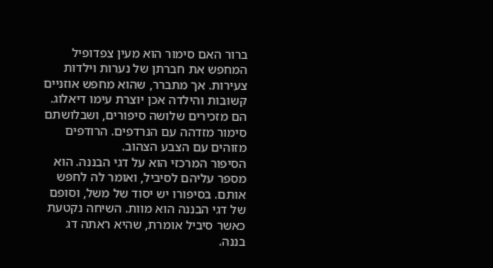ברור האם סימור הוא מעין צפדופיל המחפש את חברתן של נערות וילדות צעירות. אך מתברר, שהוא מחפש אוזניים קשובות והילדה אכן יוצרת עימו דיאלוג. הם מזכירים שלושה סיפורים, ושבלושתם סימור מזדהה עם הנרדפים. הרודפים מזוהים עם הצבע הצהוב.
הסיפור המרכזי הוא על דגי הבננה. הוא מספר עליהם לסיביל, ואומר לה לחפש אותם. בסיפורו יש יסוד של משל, וסופם של דגי הבננה הוא מוות. השיחה נקטעת כאשר סיביל אומרת, שהיא ראתה דג בננה.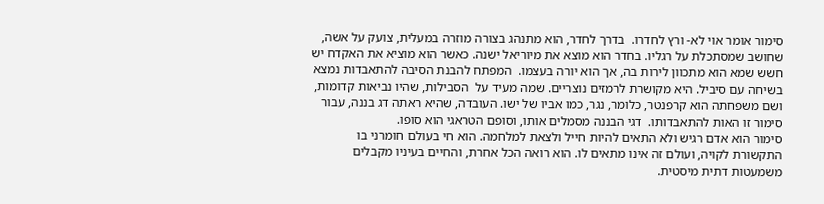סימור אומר אוי לא- ורץ לחדרו.  בדרך לחדר, הוא מתנהג בצורה מוזרה במעלית, צועק על אשה, שחושב שמסתכלת על רגליו. בחדר הוא מוצא את מיוריאל ישנה. כאשר הוא מוציא את האקדח יש חשש שמא הוא מתכוון לירות בה, אך הוא יורה בעצמו.  המפתח להבנת הסיבה להתאבדות נמצא בשיחה עם סיביל. היא מקושרת לרמזים נוצריים. שמה מעיד על  הסבילות, שהיו נביאות קדומות, ושם משפחתה הוא קרפנטר, כלומר, נגר, כמו אביו של ישו. העובדה, שהיא ראתה דג בננה, עבור סימור זו האות להתאבדותו.  דגי הבננה מסמלים אותו, וסופם הטראגי הוא סופו.
סימור הוא אדם רגיש ולא התאים להיות חייל ולצאת למלחמה. הוא חי בעולם חומרני בו התקשורת לקויה, ועולם זה אינו מתאים לו. הוא רואה הכל אחרת, והחיים בעיניו מקבלים משמעטות דתית מיסטית.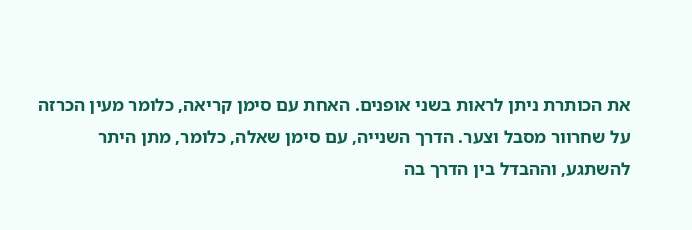את הכותרת ניתן לראות בשני אופנים. האחת עם סימן קריאה, כלומר מעין הכרזה על שחרוור מסבל וצער. הדרך השנייה, עם סימן שאלה, כלומר, מתן היתר להשתגע, וההבדל בין הדרך בה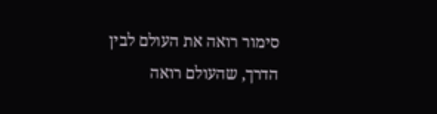סימור רואה את העולם לבין הדרך, שהעולם רואה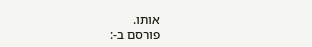אותו.
פורסם ב-: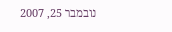נובמבר 25, 2007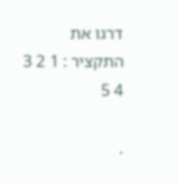דרגו את התקציר : 1 2 3 4 5

.